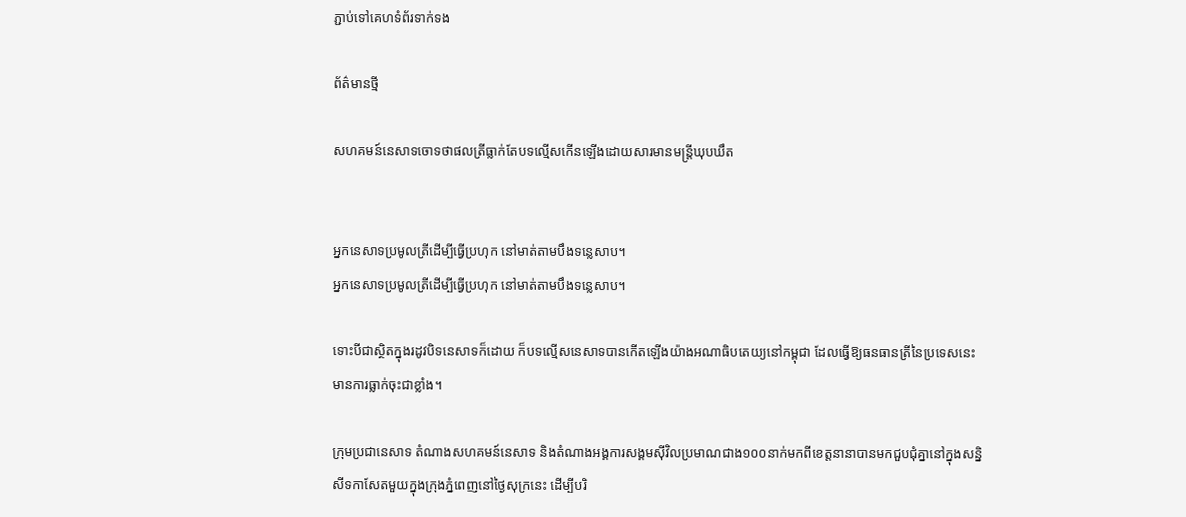ភ្ជាប់ទៅគេហទំព័រទាក់ទង

ព័ត៌មានថ្មី

សហគមន៍នេសាទចោទថាផលត្រីធ្លាក់តែបទល្មើសកើនឡើងដោយសារមានមន្ត្រីឃុបឃឹត


អ្នកនេសាទប្រមូលត្រីដើម្បីធ្វើប្រហុក នៅមាត់តាមបឹងទន្លេសាប។
អ្នកនេសាទប្រមូលត្រីដើម្បីធ្វើប្រហុក នៅមាត់តាមបឹងទន្លេសាប។

ទោះបីជាស្ថិតក្នុងរដូវបិទនេសាទក៏ដោយ ក៏បទល្មើសនេសាទបានកើតឡើងយ៉ាងអណាធិបតេយ្យនៅកម្ពុជា ដែលធ្វើឱ្យធនធានត្រីនៃប្រទេសនេះមានការធ្លាក់ចុះជាខ្លាំង។

ក្រុមប្រជានេសាទ តំណាងសហគមន៍នេសាទ និងតំណាងអង្គការសង្គមស៊ីវិលប្រមាណជាង១០០នាក់មកពីខេត្តនានាបានមកជួបជុំគ្នានៅក្នុងសន្និសីទកាសែតមួយក្នុងក្រុងភ្នំពេញនៅថ្ងៃសុក្រនេះ ដើម្បីបរិ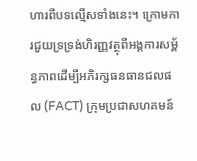ហារពីបទល្មើសទាំងនេះ។ ក្រោមការជួយទ្រទ្រង់ហិរញ្ញវត្ថុពីអង្គការសម្ព័ន្ធភាពដើម្បីអភិរក្សធនធានជលផល (FACT) ក្រុមប្រជាសហគមន៍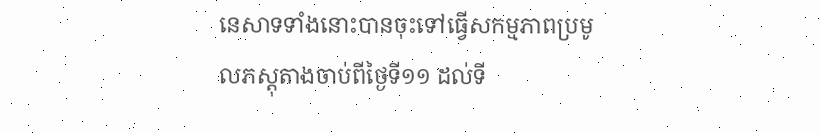នេសាទទាំងនោះបានចុះទៅធ្វើសកម្មភាពប្រមូលភស្តុតាងចាប់ពីថ្ងៃទី១១ ដល់ទី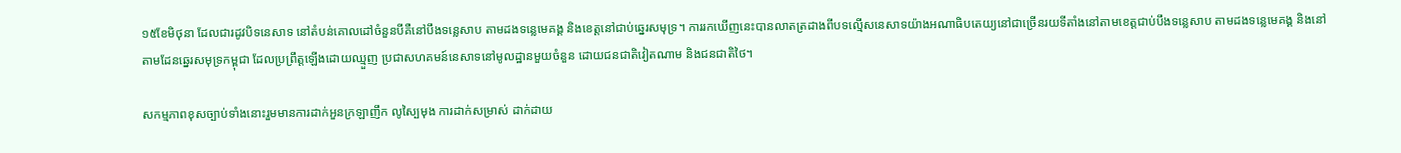១៥ខែមិថុនា ដែលជារដូវបិទនេសាទ នៅតំបន់គោលដៅចំនួនបីគឺនៅបឹងទន្លេសាប តាមដងទន្លេមេគង្គ និងខេត្តនៅជាប់ឆ្នេរសមុទ្រ។ ការរកឃើញនេះបានលាតត្រដាងពីបទល្មើសនេសាទយ៉ាងអណាធិបតេយ្យនៅជាច្រើនរយទីតាំងនៅតាមខេត្តជាប់បឹងទន្លេសាប តាមដងទន្លេមេគង្គ និងនៅតាមដែនឆ្នេរសមុទ្រកម្ពុជា ដែលប្រព្រឹត្តឡើងដោយឈ្មួញ ប្រជាសហគមន៍នេសាទនៅមូលដ្ឋានមួយចំនួន ដោយជនជាតិវៀតណាម និងជនជាតិថៃ។

សកម្មភាពខុសច្បាប់ទាំងនោះរួមមានការដាក់អួនក្រឡាញឹក លូស្បៃមុង ការដាក់សម្រាស់ ដាក់ដាយ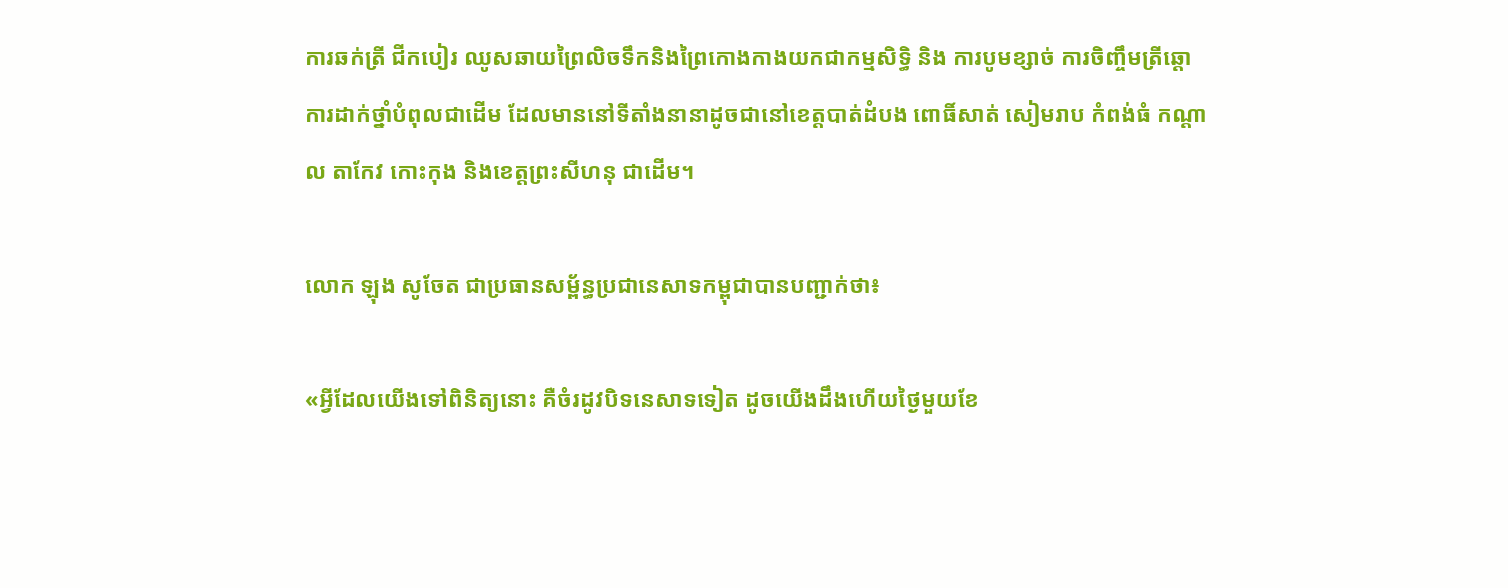ការឆក់ត្រី ជីកបៀរ ឈូសឆាយព្រៃលិចទឹកនិងព្រៃកោងកាងយកជាកម្មសិទ្ធិ និង ការបូមខ្សាច់ ការចិញ្ចឹមត្រីឆ្ដោ ការដាក់ថ្នាំបំពុលជាដើម ដែលមាននៅទីតាំងនានាដូចជានៅខេត្តបាត់ដំបង ពោធិ៍សាត់ សៀមរាប កំពង់ធំ កណ្ដាល តាកែវ កោះកុង និងខេត្តព្រះសីហនុ ជាដើម។

លោក ឡុង សូចែត ជាប្រធានសម្ព័ន្ធប្រជានេសាទកម្ពុជាបានបញ្ជាក់ថា៖

«អ្វីដែលយើងទៅពិនិត្យនោះ គឺចំរដូវបិទនេសាទទៀត ដូចយើងដឹងហើយថ្ងៃមួយខែ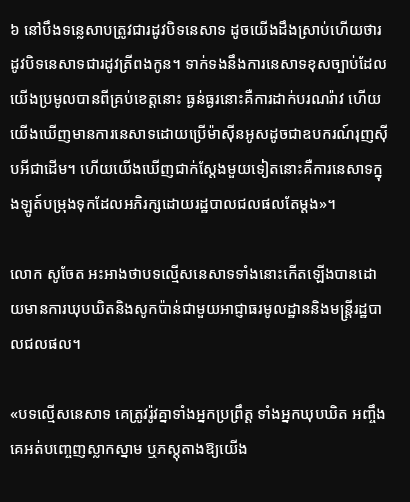៦ នៅបឹងទន្លេសាបត្រូវជារដូវបិទនេសាទ ដូចយើងដឹងស្រាប់ហើយថារដូវបិទនេសាទជារដូវត្រីពងកូន។ ទាក់ទងនឹងការនេសាទខុសច្បាប់ដែលយើងប្រមូលបានពីគ្រប់ខេត្តនោះ ធ្ងន់ធ្ងរនោះគឺការដាក់បរណរ៉ាវ ហើយយើងឃើញមានការនេសាទដោយប្រើម៉ាស៊ីនអូសដូចជាឧបករណ៍រុញស៊ីបអីជាដើម។ ហើយយើងឃើញជាក់ស្ដែងមួយទៀតនោះគឺការនេសាទក្នុងឡូត៍បម្រុងទុកដែលអភិរក្សដោយរដ្ឋបាលជលផលតែម្ដង»។

លោក សូចែត អះអាងថាបទល្មើសនេសាទទាំងនោះកើតឡើងបានដោយមានការឃុបឃិតនិងសូកប៉ាន់ជាមួយអាជ្ញាធរមូលដ្ឋាននិងមន្ត្រីរដ្ឋបាលជលផល។

«បទល្មើសនេសាទ គេត្រូវរ៉ូវគ្នាទាំងអ្នកប្រព្រឹត្ត ទាំងអ្នកឃុបឃិត អញ្ចឹងគេអត់បញ្ចេញស្លាកស្នាម ឬភស្តុតាងឱ្យយើង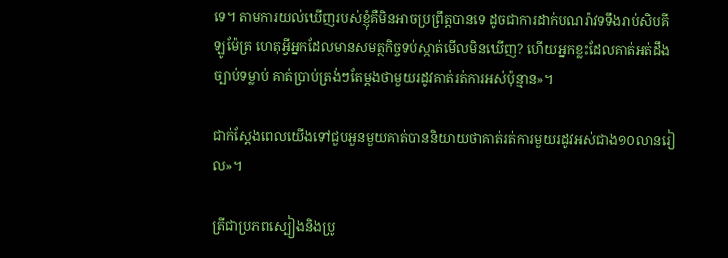ទេ។ តាមការយល់ឃើញរបស់ខ្ញុំគឺមិនអាចប្រព្រឹត្តបានទេ ដូចជាការដាក់បណរ៉ាវទទឹងរាប់សិបគីឡូម៉ែត្រ ហេតុអ្វីអ្នកដែលមានសមត្ថកិច្ចទប់ស្កាត់មើលមិនឃើញ? ហើយអ្នកខ្លះដែលគាត់អត់ដឹងច្បាប់ទម្លាប់ គាត់ប្រាប់ត្រង់ៗតែម្ដងថាមួយរដូវគាត់រត់ការអស់ប៉ុន្មាន»។

ជាក់ស្តែងពេលយើងទៅជួបអួនមួយគាត់បាននិយាយថាគាត់រត់ការមួយរដូវអស់ជាង១០លានរៀល»។

ត្រីជាប្រភពស្បៀងនិងប្រូ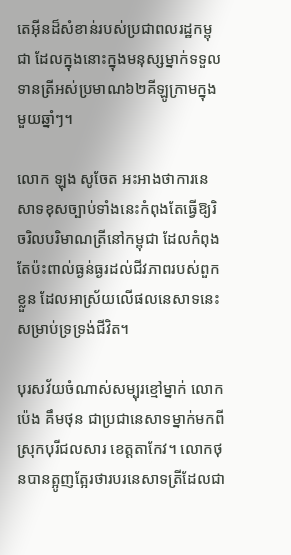តេអ៊ីនដ៏សំខាន់របស់ប្រជាពលរដ្ឋកម្ពុជា ដែលក្នុងនោះក្នុងមនុស្សម្នាក់ទទួលទានត្រីអស់ប្រមាណ៦២គីឡូក្រាមក្នុងមួយឆ្នាំៗ។

លោក ឡុង សូចែត អះអាងថាការនេសាទខុសច្បាប់ទាំងនេះកំពុងតែធ្វើឱ្យរិចរិលបរិមាណត្រីនៅកម្ពុជា ដែលកំពុងតែប៉ះពាល់ធ្ងន់ធ្ងរដល់ជីវភាពរបស់ពួកខ្លួន ដែលអាស្រ័យលើផលនេសាទនេះសម្រាប់ទ្រទ្រង់ជីវិត។

បុរសវ័យចំណាស់សម្បុរខ្មៅម្នាក់ លោក ប៉េង គឹមថុន ជាប្រជានេសាទម្នាក់មកពីស្រុកបុរីជលសារ ខេត្តតាកែវ។ លោកថុនបានត្អូញត្អែរថារបរនេសាទត្រីដែលជា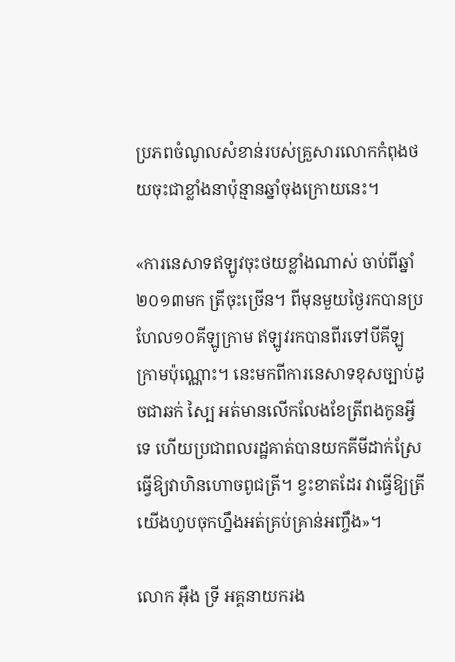ប្រភពចំណូលសំខាន់របស់គ្រួសារលោកកំពុងថយចុះជាខ្លាំងនាប៉ុន្មានឆ្នាំចុងក្រោយនេះ។

«ការនេសាទឥឡូវចុះថយខ្លាំងណាស់ ចាប់ពីឆ្នាំ២០១៣មក ត្រីចុះច្រើន។ ពីមុនមួយថ្ងៃរកបានប្រហែល១០គីឡូក្រាម ឥឡូវរកបានពីរទៅបីគីឡូក្រាមប៉ុណ្ណោះ។ នេះមកពីការនេសាទខុសច្បាប់ដូចជាឆក់ ស្បៃ អត់មានលើកលែងខែត្រីពងកូនអ្វីទេ ហើយប្រជាពលរដ្ឋគាត់បានយកគីមីដាក់ស្រែធ្វើឱ្យវាហិនហោចពូជត្រី។ ខ្វះខាតដែរ វាធ្វើឱ្យត្រីយើងហូបចុកហ្នឹងអត់គ្រប់គ្រាន់អញ្ចឹង»។

លោក អ៊ឹង ទ្រី អគ្គនាយករង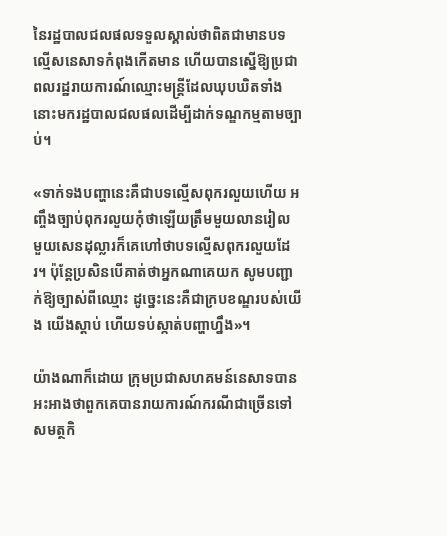នៃរដ្ឋបាលជលផលទទួលស្គាល់ថាពិតជាមានបទល្មើសនេសាទកំពុងកើតមាន ហើយបានស្នើឱ្យប្រជាពលរដ្ឋរាយការណ៍ឈ្មោះមន្ត្រីដែលឃុបឃិតទាំងនោះមករដ្ឋបាលជលផលដើម្បីដាក់ទណ្ឌកម្មតាមច្បាប់។

«ទាក់ទងបញ្ហានេះគឺជាបទល្មើសពុករលួយហើយ អញ្ចឹងច្បាប់ពុករលួយកុំថាឡើយត្រឹមមួយលានរៀល មួយសេនដុល្លារក៏គេហៅថាបទល្មើសពុករលួយដែរ។ ប៉ុន្តែប្រសិនបើគាត់ថាអ្នកណាគេយក សូមបញ្ជាក់ឱ្យច្បាស់ពីឈ្មោះ ដូច្នេះនេះគឺជាក្របខណ្ឌរបស់យើង យើងស្ដាប់ ហើយទប់ស្កាត់បញ្ហាហ្នឹង»។

យ៉ាងណាក៏ដោយ ក្រុមប្រជាសហគមន៍នេសាទបានអះអាងថាពួកគេបានរាយការណ៍ករណីជាច្រើនទៅសមត្ថកិ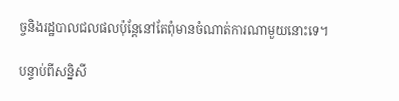ច្ចនិងរដ្ឋបាលជលផលប៉ុន្តែនៅតែពុំមានចំណាត់ការណាមួយនោះទេ។

បន្ទាប់ពីសន្និសី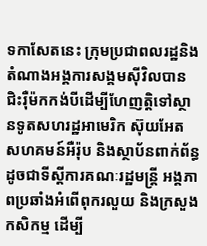ទកាសែតនេះ ក្រុមប្រជាពលរដ្ឋនិងតំណាងអង្គការសង្គមស៊ីវិលបានជិះរ៉ឺម៉កកង់បីដើម្បីហែញត្តិទៅស្ថានទូតសហរដ្ឋអាមេរិក ស៊ុយអែត សហគមន៍អឺរ៉ុប និងស្ថាប័នពាក់ព័ន្ធដូចជាទីស្ដីការគណៈរដ្ឋមន្ត្រី អង្គភាពប្រឆាំងអំពើពុករលួយ និងក្រសួងកសិកម្ម ដើម្បី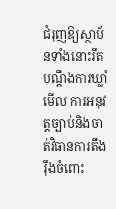ជំរុញឱ្យស្ថាប័នទាំងនោះរឹតបណ្ដឹងការឃ្លាំមើល ការអនុវត្តច្បាប់និងចាត់វិធានការតឹងរ៉ឹងចំពោះ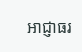អាជ្ញាធរ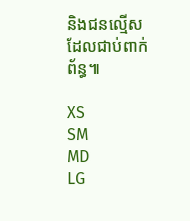និងជនល្មើសដែលជាប់ពាក់ព័ន្ធ៕

XS
SM
MD
LG